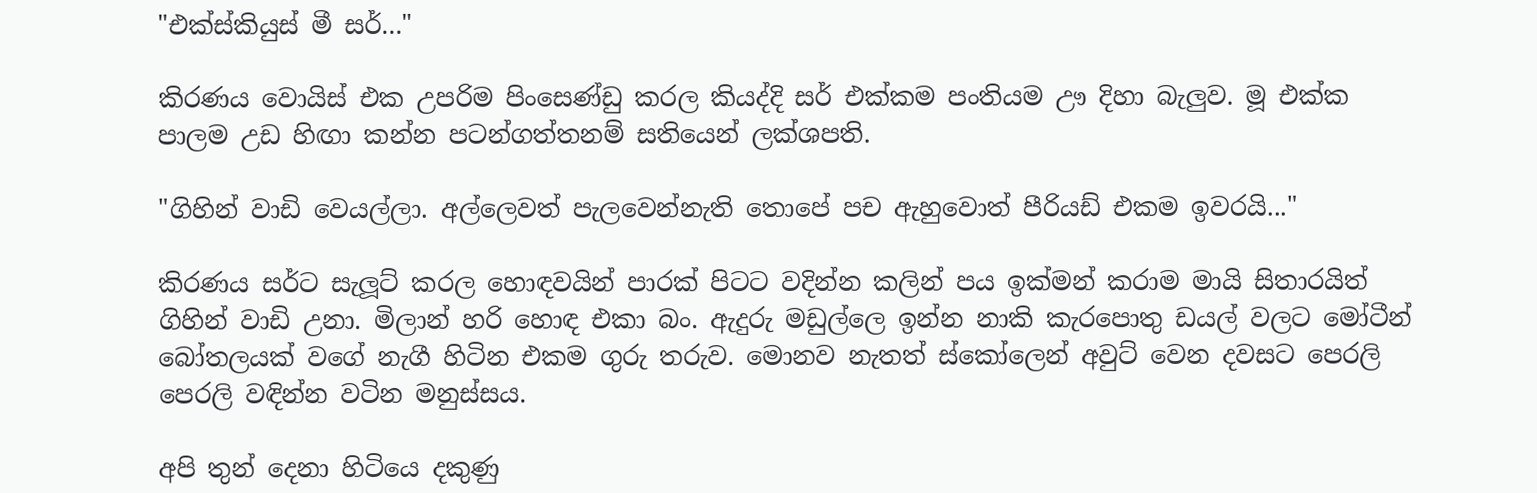"එක්ස්කියුස් මී සර්..."

කිරණය වොයිස් එක උපරිම පිංසෙණ්ඩු කරල කියද්දි සර් එක්කම පංතියම ඌ දිහා බැලුව. මූ එක්ක පාලම උඩ හිඟා කන්න පටන්ගත්තනම් සතියෙන් ලක්ශපති.

"ගිහින් වාඩි වෙයල්ලා. අල්ලෙවත් පැලවෙන්නැති තොපේ පච ඇහුවොත් පීරියඩ් එකම ඉවරයි..."

කිරණය සර්ට සැලූට් කරල හොඳවයින් පාරක් පිටට වදින්න කලින් පය ඉක්මන් කරාම මායි සිතාරයිත් ගිහින් වාඩි උනා. මිලාන් හරි හොඳ එකා බං. ඇදුරු මඩුල්ලෙ ඉන්න නාකි කැරපොතු ඩයල් වලට මෝටීන් බෝතලයක් වගේ නැගී හිටින එකම ගුරු තරුව. මොනව නැතත් ස්කෝලෙන් අවුට් වෙන දවසට පෙරලි පෙරලි වඳින්න වටින මනුස්සය.

අපි තුන් දෙනා හිටියෙ දකුණු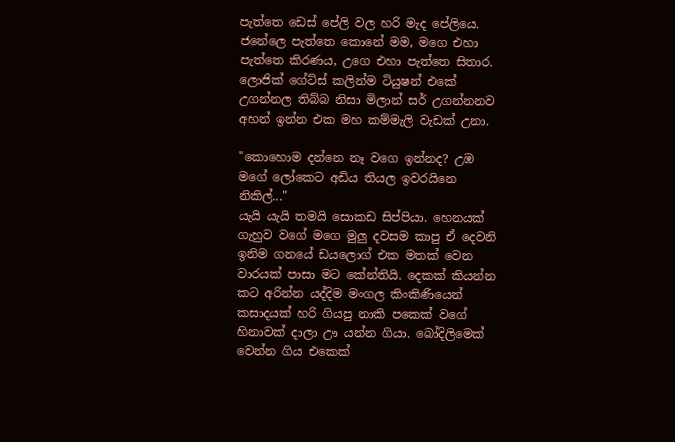පැත්තෙ ඩෙස් පේලි වල හරි මැද පේලියෙ. ජනේලෙ පැත්තෙ කොනේ මම, මගෙ එහා පැත්තෙ කිරණය, උගෙ එහා පැත්තෙ සිතාර. ලොජික් ගේට්ස් කලින්ම ටියුෂන් එකේ උගන්නල තිබ්බ නිසා මිලාන් සර් උගන්නනව අහන් ඉන්න එක මහ කම්මැලි වැඩක් උනා.

"කොහොම දන්නෙ නෑ වගෙ ඉන්නද? උඹ මගේ ලෝකෙට අඩිය තියල ඉවරයිනෙ නිකිල්..."
යැයි යැයි තමයි සොකඩ සිප්පියා. හෙනයක් ගැහුව වගේ මගෙ මුලු දවසම කාපු ඒ දෙවනි ඉනිම ගනයේ ඩයලොග් එක මතක් වෙන වාරයක් පාසා මට කේන්තියි. දෙකක් කියන්න කට අරින්න යද්දිම මංගල කිංකිණියෙන් කසාදයක් හරි ගියපු නාකි පකෙක් වගේ හිනාවක් දාලා ඌ යන්න ගියා. බෝදිලිමෙක් වෙන්න ගිය එකෙක්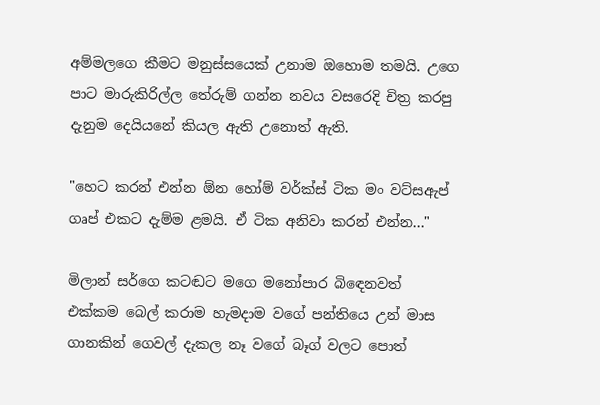අම්මලගෙ කීමට මනුස්සයෙක් උනාම ඔහොම තමයි. උගෙ පාට මාරුකිරිල්ල තේරුම් ගන්න නවය වසරෙදි චිත්‍ර කරපු දැනුම දෙයියනේ කියල ඇති උනොත් ඇති.

"හෙට කරන් එන්න ඕන හෝම් වර්ක්ස් ටික මං වට්සඇප් ගෘප් එකට දැම්ම ළමයි. ඒ ටික අනිවා කරන් එන්න..."

මිලාන් සර්ගෙ කටඬට මගෙ මනෝපාර බිඳෙනවත් එක්කම බෙල් කරාම හැමදාම වගේ පන්තියෙ උන් මාස ගානකින් ගෙවල් දැකල නෑ වගේ බෑග් වලට පොත්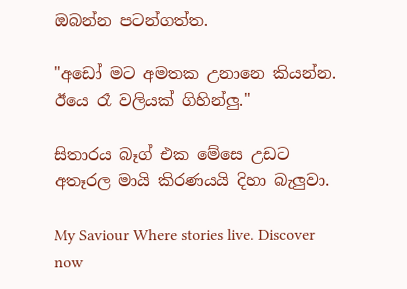ඔබන්න පටන්ගත්ත.

"අඩෝ මට අමතක උනානෙ කියන්න. ඊයෙ රෑ වලියක් ගිහින්ලු."

සිතාරය බෑග් එක මේසෙ උඩට අතෑරල මායි කිරණයයි දිහා බැලුවා.

My Saviour Where stories live. Discover now